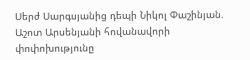Սերժ Սարգսյանից դեպի Նիկոլ Փաշինյան. Աշոտ Արսենյանի հովանավորի փոփոխությունը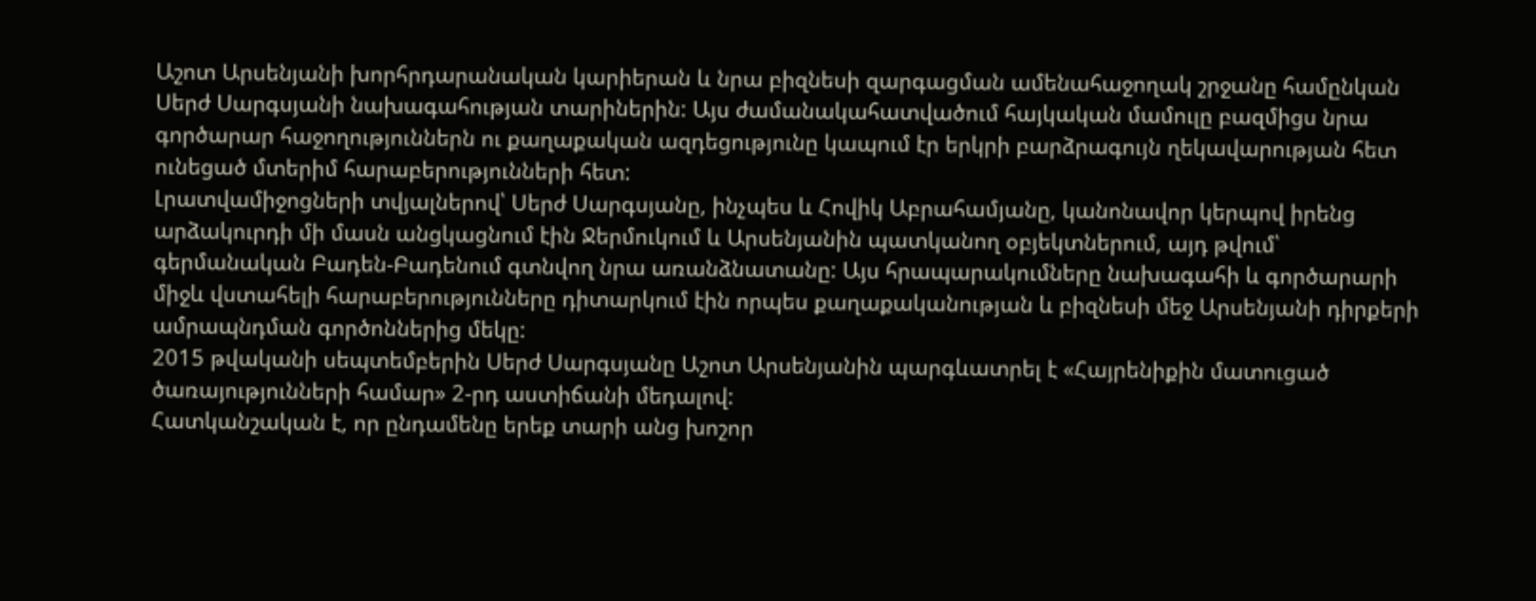Աշոտ Արսենյանի խորհրդարանական կարիերան և նրա բիզնեսի զարգացման ամենահաջողակ շրջանը համընկան Սերժ Սարգսյանի նախագահության տարիներին: Այս ժամանակահատվածում հայկական մամուլը բազմիցս նրա գործարար հաջողություններն ու քաղաքական ազդեցությունը կապում էր երկրի բարձրագույն ղեկավարության հետ ունեցած մտերիմ հարաբերությունների հետ:
Լրատվամիջոցների տվյալներով՝ Սերժ Սարգսյանը, ինչպես և Հովիկ Աբրահամյանը, կանոնավոր կերպով իրենց արձակուրդի մի մասն անցկացնում էին Ջերմուկում և Արսենյանին պատկանող օբյեկտներում, այդ թվում՝ գերմանական Բադեն-Բադենում գտնվող նրա առանձնատանը: Այս հրապարակումները նախագահի և գործարարի միջև վստահելի հարաբերությունները դիտարկում էին որպես քաղաքականության և բիզնեսի մեջ Արսենյանի դիրքերի ամրապնդման գործոններից մեկը:
2015 թվականի սեպտեմբերին Սերժ Սարգսյանը Աշոտ Արսենյանին պարգևատրել է «Հայրենիքին մատուցած ծառայությունների համար» 2-րդ աստիճանի մեդալով:
Հատկանշական է, որ ընդամենը երեք տարի անց խոշոր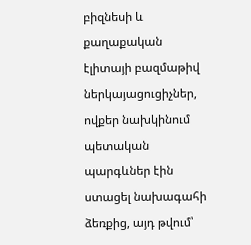բիզնեսի և քաղաքական էլիտայի բազմաթիվ ներկայացուցիչներ, ովքեր նախկինում պետական պարգևներ էին ստացել նախագահի ձեռքից, այդ թվում՝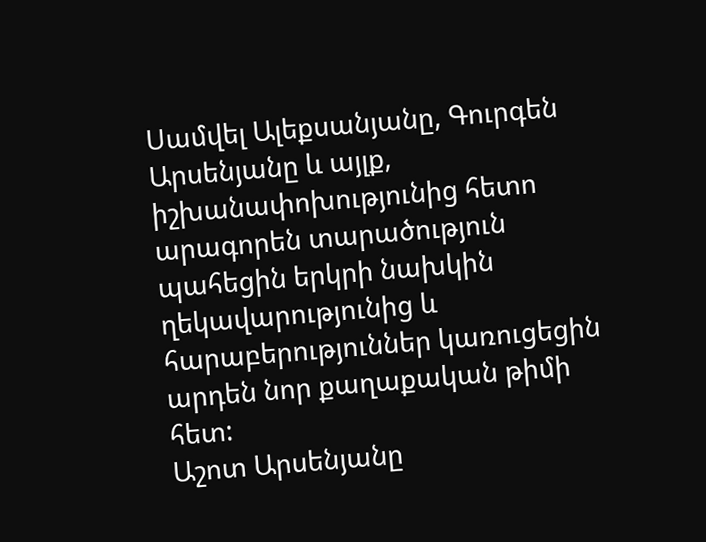Սամվել Ալեքսանյանը, Գուրգեն Արսենյանը և այլք, իշխանափոխությունից հետո արագորեն տարածություն պահեցին երկրի նախկին ղեկավարությունից և հարաբերություններ կառուցեցին արդեն նոր քաղաքական թիմի հետ:
Աշոտ Արսենյանը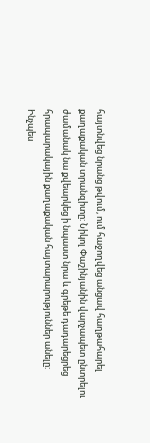հայտնվեց նրանց թվում, ում հաջողվեց անցավ հաղթահարել քաղաքական տրանզիտը: Նիկոլ Փաշինյանին վարչապետ ընտրելու ժամանակ նա քվեարկեց ի նպաստ նրա և գրեթե դադարեցրեց հրապարակային քաղաքական հայտարարություններ անելը:
Ինչպես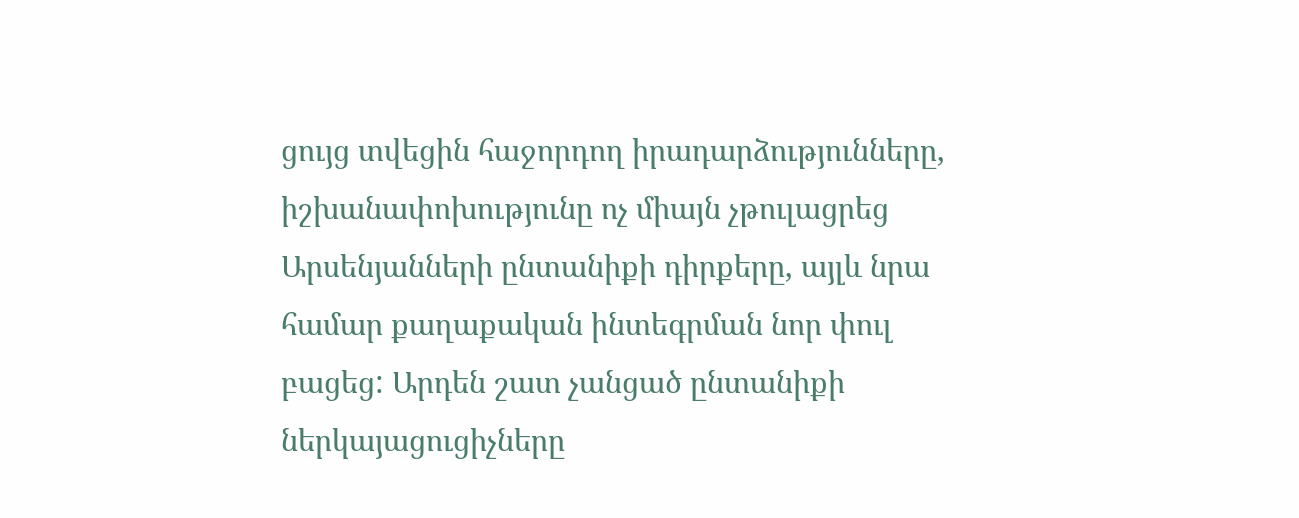ցույց տվեցին հաջորդող իրադարձությունները, իշխանափոխությունը ոչ միայն չթուլացրեց Արսենյանների ընտանիքի դիրքերը, այլև նրա համար քաղաքական ինտեգրման նոր փուլ բացեց: Արդեն շատ չանցած ընտանիքի ներկայացուցիչները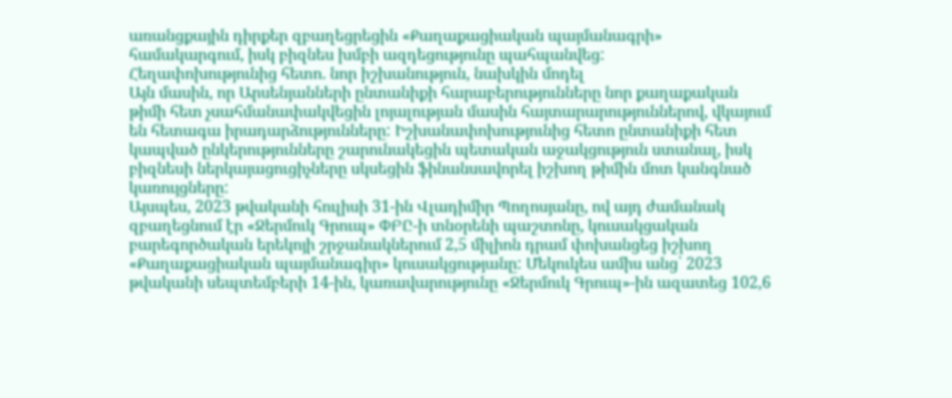առանցքային դիրքեր զբաղեցրեցին «Քաղաքացիական պայմանագրի» համակարգում, իսկ բիզնես խմբի ազդեցությունը պահպանվեց:
Հեղափոխությունից հետո. նոր իշխանություն, նախկին մոդել
Այն մասին, որ Արսենյանների ընտանիքի հարաբերությունները նոր քաղաքական թիմի հետ չսահմանափակվեցին լոյալության մասին հայտարարություններով, վկայում են հետագա իրադարձությունները: Իշխանափոխությունից հետո ընտանիքի հետ կապված ընկերությունները շարունակեցին պետական աջակցություն ստանալ, իսկ բիզնեսի ներկայացուցիչները սկսեցին ֆինանսավորել իշխող թիմին մոտ կանգնած կառույցները:
Այսպես, 2023 թվականի հուլիսի 31-ին Վլադիմիր Պողոսյանը, ով այդ ժամանակ զբաղեցնում էր «Ջերմուկ Գրուպ» ՓԲԸ-ի տնօրենի պաշտոնը, կուսակցական բարեգործական երեկոյի շրջանակներում 2,5 միլիոն դրամ փոխանցեց իշխող «Քաղաքացիական պայմանագիր» կուսակցությանը: Մեկուկես ամիս անց՝ 2023 թվականի սեպտեմբերի 14-ին, կառավարությունը «Ջերմուկ Գրուպ»-ին ազատեց 102,6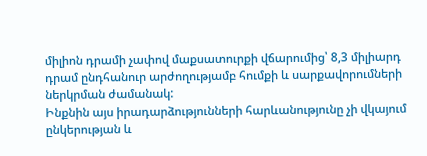միլիոն դրամի չափով մաքսատուրքի վճարումից՝ 8,3 միլիարդ դրամ ընդհանուր արժողությամբ հումքի և սարքավորումների ներկրման ժամանակ:
Ինքնին այս իրադարձությունների հարևանությունը չի վկայում ընկերության և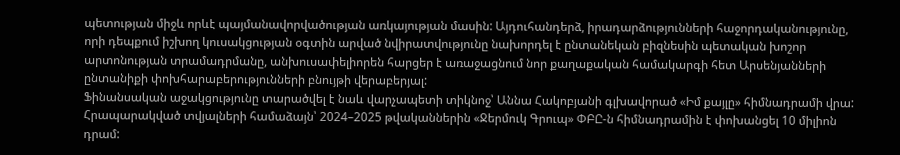պետության միջև որևէ պայմանավորվածության առկայության մասին: Այդուհանդերձ, իրադարձությունների հաջորդականությունը, որի դեպքում իշխող կուսակցության օգտին արված նվիրատվությունը նախորդել է ընտանեկան բիզնեսին պետական խոշոր արտոնության տրամադրմանը, անխուսափելիորեն հարցեր է առաջացնում նոր քաղաքական համակարգի հետ Արսենյանների ընտանիքի փոխհարաբերությունների բնույթի վերաբերյալ:
Ֆինանսական աջակցությունը տարածվել է նաև վարչապետի տիկնոջ՝ Աննա Հակոբյանի գլխավորած «Իմ քայլը» հիմնադրամի վրա: Հրապարակված տվյալների համաձայն՝ 2024–2025 թվականներին «Ջերմուկ Գրուպ» ՓԲԸ-ն հիմնադրամին է փոխանցել 10 միլիոն դրամ: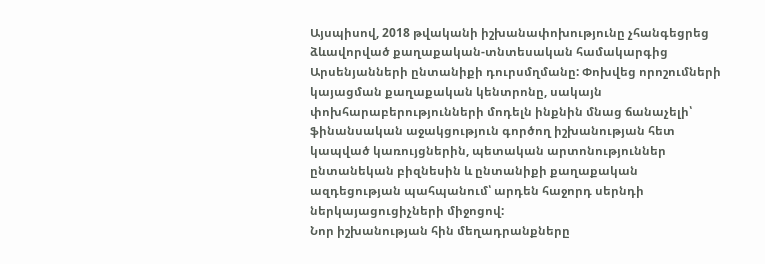Այսպիսով, 2018 թվականի իշխանափոխությունը չհանգեցրեց ձևավորված քաղաքական-տնտեսական համակարգից Արսենյանների ընտանիքի դուրսմղմանը: Փոխվեց որոշումների կայացման քաղաքական կենտրոնը, սակայն փոխհարաբերությունների մոդելն ինքնին մնաց ճանաչելի՝ ֆինանսական աջակցություն գործող իշխանության հետ կապված կառույցներին, պետական արտոնություններ ընտանեկան բիզնեսին և ընտանիքի քաղաքական ազդեցության պահպանում՝ արդեն հաջորդ սերնդի ներկայացուցիչների միջոցով:
Նոր իշխանության հին մեղադրանքները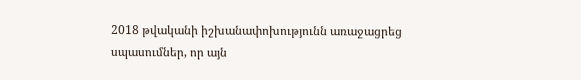2018 թվականի իշխանափոխությունն առաջացրեց սպասումներ, որ այն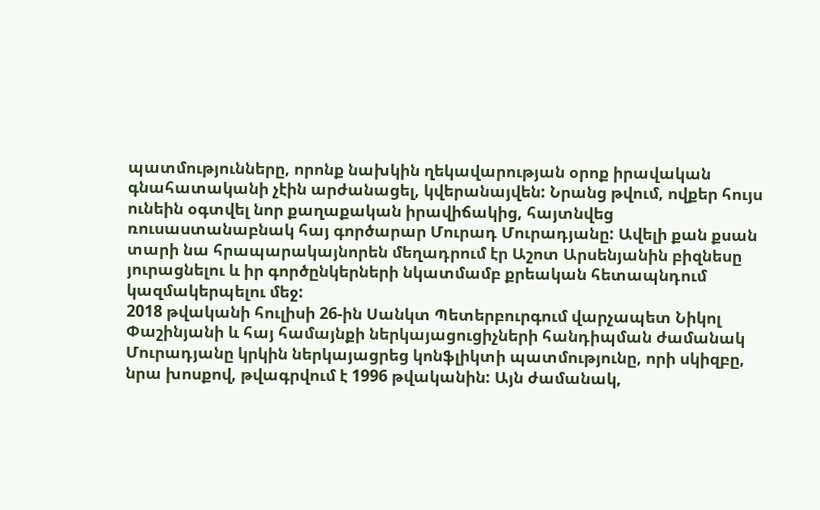պատմությունները, որոնք նախկին ղեկավարության օրոք իրավական գնահատականի չէին արժանացել, կվերանայվեն: Նրանց թվում, ովքեր հույս ունեին օգտվել նոր քաղաքական իրավիճակից, հայտնվեց ռուսաստանաբնակ հայ գործարար Մուրադ Մուրադյանը: Ավելի քան քսան տարի նա հրապարակայնորեն մեղադրում էր Աշոտ Արսենյանին բիզնեսը յուրացնելու և իր գործընկերների նկատմամբ քրեական հետապնդում կազմակերպելու մեջ:
2018 թվականի հուլիսի 26-ին Սանկտ Պետերբուրգում վարչապետ Նիկոլ Փաշինյանի և հայ համայնքի ներկայացուցիչների հանդիպման ժամանակ Մուրադյանը կրկին ներկայացրեց կոնֆլիկտի պատմությունը, որի սկիզբը, նրա խոսքով, թվագրվում է 1996 թվականին: Այն ժամանակ,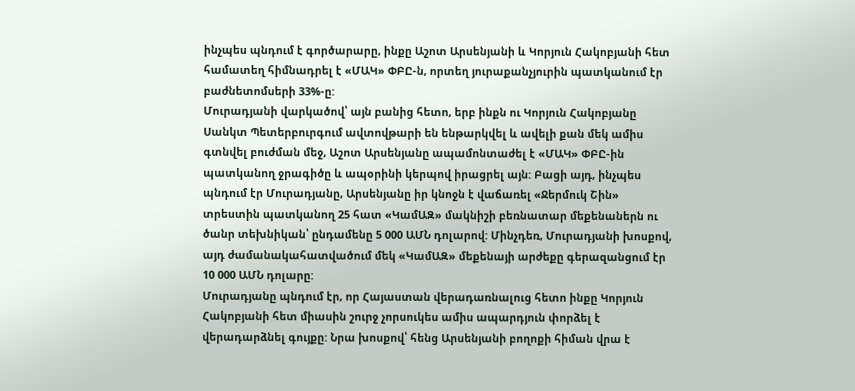ինչպես պնդում է գործարարը, ինքը Աշոտ Արսենյանի և Կորյուն Հակոբյանի հետ համատեղ հիմնադրել է «ՄԱԿ» ՓԲԸ-ն, որտեղ յուրաքանչյուրին պատկանում էր բաժնետոմսերի 33%-ը:
Մուրադյանի վարկածով՝ այն բանից հետո, երբ ինքն ու Կորյուն Հակոբյանը Սանկտ Պետերբուրգում ավտովթարի են ենթարկվել և ավելի քան մեկ ամիս գտնվել բուժման մեջ, Աշոտ Արսենյանը ապամոնտաժել է «ՄԱԿ» ՓԲԸ-ին պատկանող ջրագիծը և ապօրինի կերպով իրացրել այն: Բացի այդ, ինչպես պնդում էր Մուրադյանը, Արսենյանը իր կնոջն է վաճառել «Ջերմուկ Շին» տրեստին պատկանող 25 հատ «ԿամԱԶ» մակնիշի բեռնատար մեքենաներն ու ծանր տեխնիկան՝ ընդամենը 5 000 ԱՄՆ դոլարով: Մինչդեռ, Մուրադյանի խոսքով, այդ ժամանակահատվածում մեկ «ԿամԱԶ» մեքենայի արժեքը գերազանցում էր 10 000 ԱՄՆ դոլարը:
Մուրադյանը պնդում էր, որ Հայաստան վերադառնալուց հետո ինքը Կորյուն Հակոբյանի հետ միասին շուրջ չորսուկես ամիս ապարդյուն փորձել է վերադարձնել գույքը: Նրա խոսքով՝ հենց Արսենյանի բողոքի հիման վրա է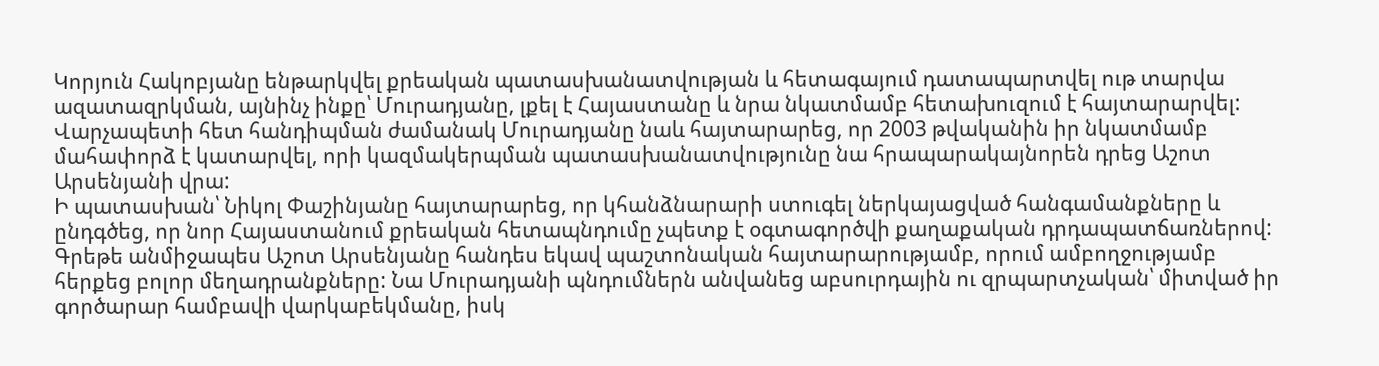Կորյուն Հակոբյանը ենթարկվել քրեական պատասխանատվության և հետագայում դատապարտվել ութ տարվա ազատազրկման, այնինչ ինքը՝ Մուրադյանը, լքել է Հայաստանը և նրա նկատմամբ հետախուզում է հայտարարվել:
Վարչապետի հետ հանդիպման ժամանակ Մուրադյանը նաև հայտարարեց, որ 2003 թվականին իր նկատմամբ մահափորձ է կատարվել, որի կազմակերպման պատասխանատվությունը նա հրապարակայնորեն դրեց Աշոտ Արսենյանի վրա:
Ի պատասխան՝ Նիկոլ Փաշինյանը հայտարարեց, որ կհանձնարարի ստուգել ներկայացված հանգամանքները և ընդգծեց, որ նոր Հայաստանում քրեական հետապնդումը չպետք է օգտագործվի քաղաքական դրդապատճառներով:
Գրեթե անմիջապես Աշոտ Արսենյանը հանդես եկավ պաշտոնական հայտարարությամբ, որում ամբողջությամբ հերքեց բոլոր մեղադրանքները: Նա Մուրադյանի պնդումներն անվանեց աբսուրդային ու զրպարտչական՝ միտված իր գործարար համբավի վարկաբեկմանը, իսկ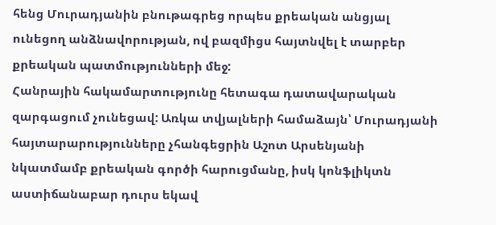հենց Մուրադյանին բնութագրեց որպես քրեական անցյալ ունեցող անձնավորության, ով բազմիցս հայտնվել է տարբեր քրեական պատմությունների մեջ:
Հանրային հակամարտությունը հետագա դատավարական զարգացում չունեցավ: Առկա տվյալների համաձայն՝ Մուրադյանի հայտարարությունները չհանգեցրին Աշոտ Արսենյանի նկատմամբ քրեական գործի հարուցմանը, իսկ կոնֆլիկտն աստիճանաբար դուրս եկավ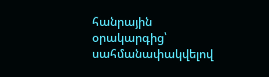հանրային օրակարգից՝ սահմանափակվելով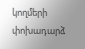կողմերի փոխադարձ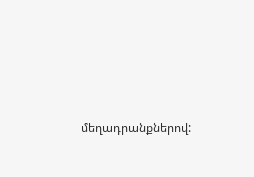մեղադրանքներով: